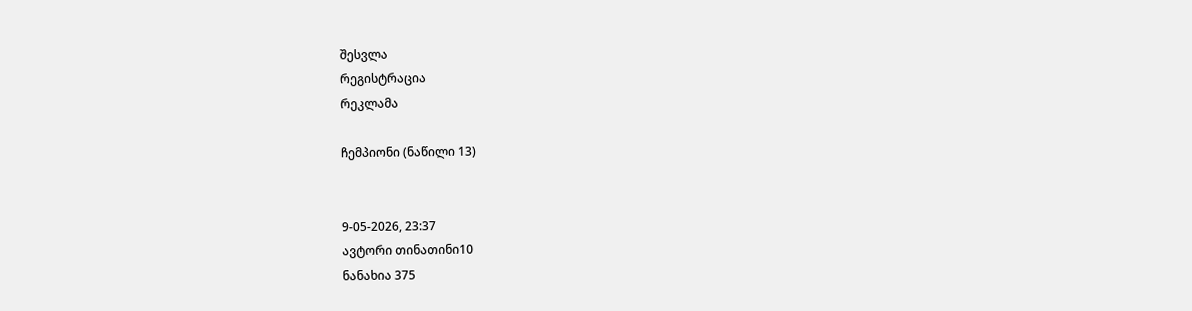შესვლა
რეგისტრაცია
რეკლამა

ჩემპიონი (ნაწილი 13)


9-05-2026, 23:37
ავტორი თინათინი10
ნანახია 375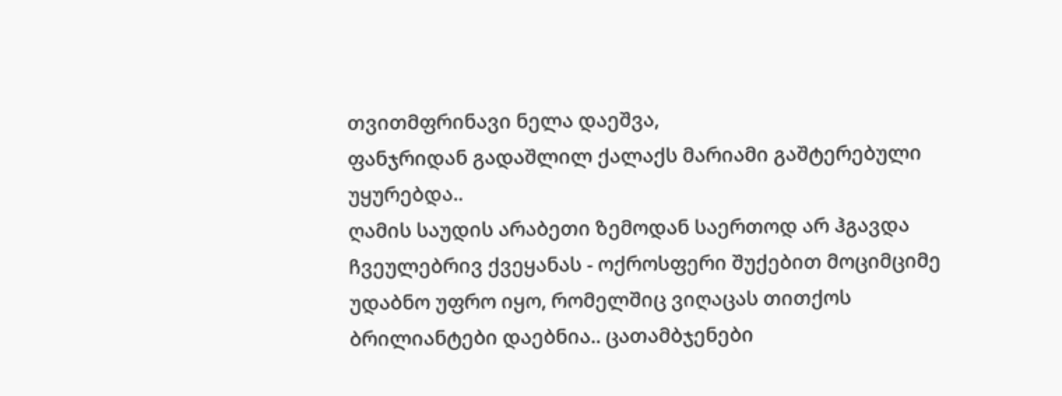თვითმფრინავი ნელა დაეშვა,
ფანჯრიდან გადაშლილ ქალაქს მარიამი გაშტერებული უყურებდა..
ღამის საუდის არაბეთი ზემოდან საერთოდ არ ჰგავდა ჩვეულებრივ ქვეყანას - ოქროსფერი შუქებით მოციმციმე უდაბნო უფრო იყო, რომელშიც ვიღაცას თითქოს ბრილიანტები დაებნია.. ცათამბჯენები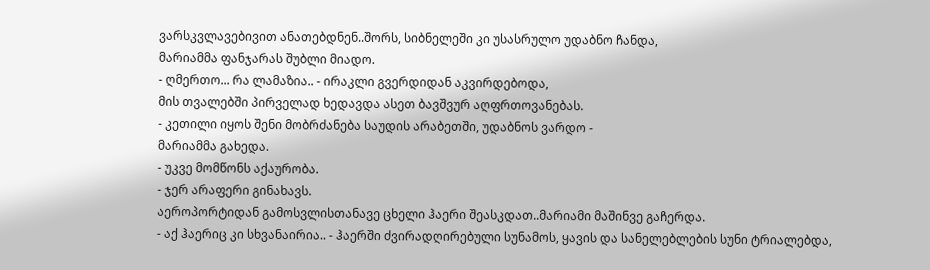ვარსკვლავებივით ანათებდნენ..შორს, სიბნელეში კი უსასრულო უდაბნო ჩანდა,
მარიამმა ფანჯარას შუბლი მიადო.
- ღმერთო... რა ლამაზია.. - ირაკლი გვერდიდან აკვირდებოდა,
მის თვალებში პირველად ხედავდა ასეთ ბავშვურ აღფრთოვანებას.
- კეთილი იყოს შენი მობრძანება საუდის არაბეთში, უდაბნოს ვარდო -
მარიამმა გახედა.
- უკვე მომწონს აქაურობა.
- ჯერ არაფერი გინახავს.
აეროპორტიდან გამოსვლისთანავე ცხელი ჰაერი შეასკდათ..მარიამი მაშინვე გაჩერდა.
- აქ ჰაერიც კი სხვანაირია.. - ჰაერში ძვირადღირებული სუნამოს, ყავის და სანელებლების სუნი ტრიალებდა,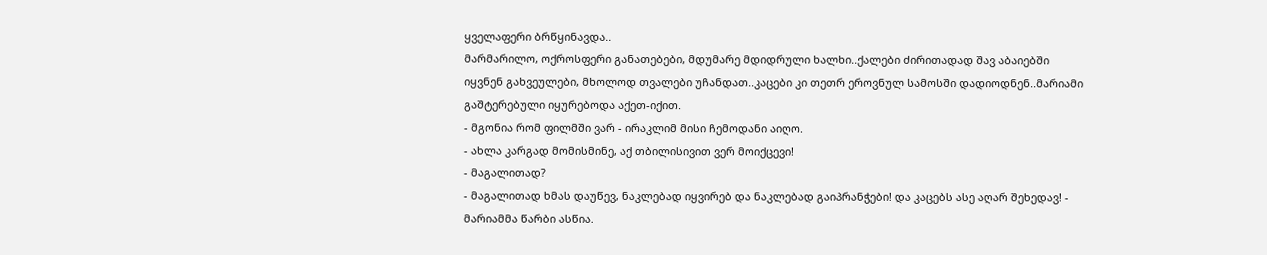ყველაფერი ბრწყინავდა..
მარმარილო, ოქროსფერი განათებები, მდუმარე მდიდრული ხალხი..ქალები ძირითადად შავ აბაიებში იყვნენ გახვეულები, მხოლოდ თვალები უჩანდათ..კაცები კი თეთრ ეროვნულ სამოსში დადიოდნენ..მარიამი გაშტერებული იყურებოდა აქეთ-იქით.
- მგონია რომ ფილმში ვარ - ირაკლიმ მისი ჩემოდანი აიღო.
- ახლა კარგად მომისმინე, აქ თბილისივით ვერ მოიქცევი!
- მაგალითად?
- მაგალითად ხმას დაუწევ, ნაკლებად იყვირებ და ნაკლებად გაიპრანჭები! და კაცებს ასე აღარ შეხედავ! - მარიამმა წარბი ასწია.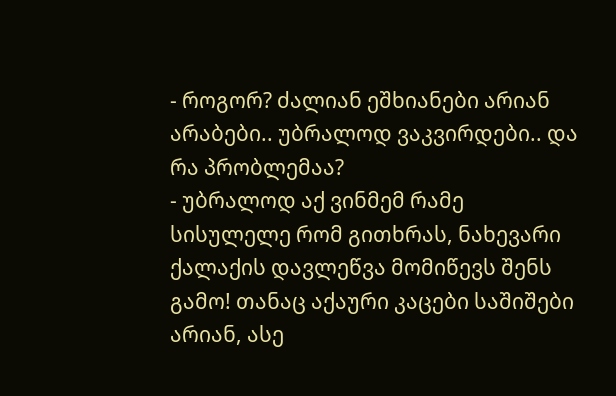- როგორ? ძალიან ეშხიანები არიან არაბები.. უბრალოდ ვაკვირდები.. და რა პრობლემაა?
- უბრალოდ აქ ვინმემ რამე სისულელე რომ გითხრას, ნახევარი ქალაქის დავლეწვა მომიწევს შენს გამო! თანაც აქაური კაცები საშიშები არიან, ასე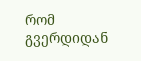რომ გვერდიდან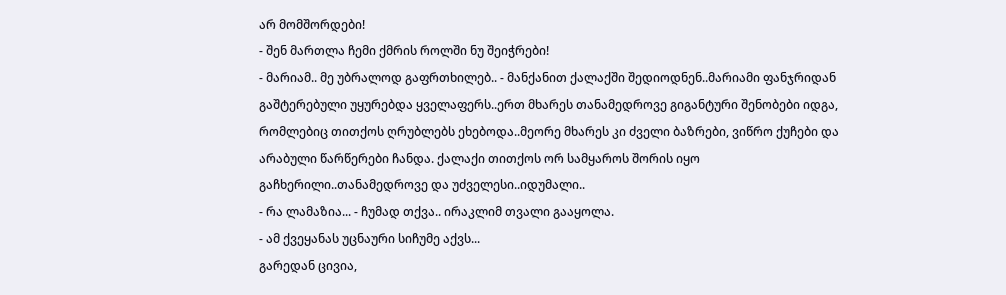არ მომშორდები!
- შენ მართლა ჩემი ქმრის როლში ნუ შეიჭრები!
- მარიამ.. მე უბრალოდ გაფრთხილებ.. - მანქანით ქალაქში შედიოდნენ..მარიამი ფანჯრიდან გაშტერებული უყურებდა ყველაფერს..ერთ მხარეს თანამედროვე გიგანტური შენობები იდგა, რომლებიც თითქოს ღრუბლებს ეხებოდა..მეორე მხარეს კი ძველი ბაზრები, ვიწრო ქუჩები და არაბული წარწერები ჩანდა. ქალაქი თითქოს ორ სამყაროს შორის იყო გაჩხერილი..თანამედროვე და უძველესი..იდუმალი..
- რა ლამაზია... - ჩუმად თქვა.. ირაკლიმ თვალი გააყოლა.
- ამ ქვეყანას უცნაური სიჩუმე აქვს...
გარედან ცივია,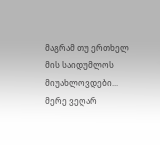მაგრამ თუ ერთხელ მის საიდუმლოს მიუახლოვდები... მერე ვეღარ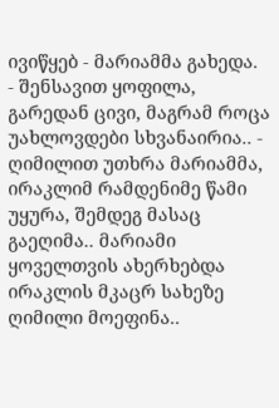ივიწყებ - მარიამმა გახედა.
- შენსავით ყოფილა, გარედან ცივი, მაგრამ როცა უახლოვდები სხვანაირია.. - ღიმილით უთხრა მარიამმა, ირაკლიმ რამდენიმე წამი უყურა, შემდეგ მასაც გაეღიმა.. მარიამი ყოველთვის ახერხებდა ირაკლის მკაცრ სახეზე ღიმილი მოეფინა..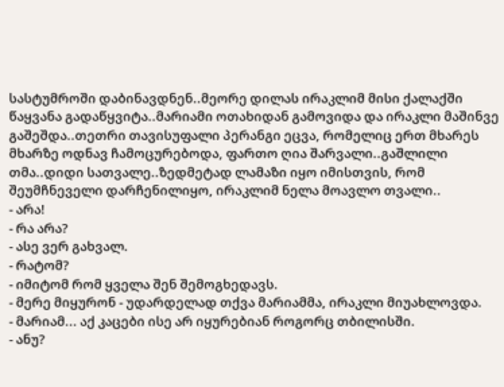სასტუმროში დაბინავდნენ..მეორე დილას ირაკლიმ მისი ქალაქში წაყვანა გადაწყვიტა..მარიამი ოთახიდან გამოვიდა და ირაკლი მაშინვე გაშეშდა..თეთრი თავისუფალი პერანგი ეცვა, რომელიც ერთ მხარეს მხარზე ოდნავ ჩამოცურებოდა, ფართო ღია შარვალი..გაშლილი თმა..დიდი სათვალე..ზედმეტად ლამაზი იყო იმისთვის, რომ შეუმჩნეველი დარჩენილიყო, ირაკლიმ ნელა მოავლო თვალი..
- არა!
- რა არა?
- ასე ვერ გახვალ.
- რატომ?
- იმიტომ რომ ყველა შენ შემოგხედავს.
- მერე მიყურონ - უდარდელად თქვა მარიამმა, ირაკლი მიუახლოვდა.
- მარიამ... აქ კაცები ისე არ იყურებიან როგორც თბილისში.
- ანუ?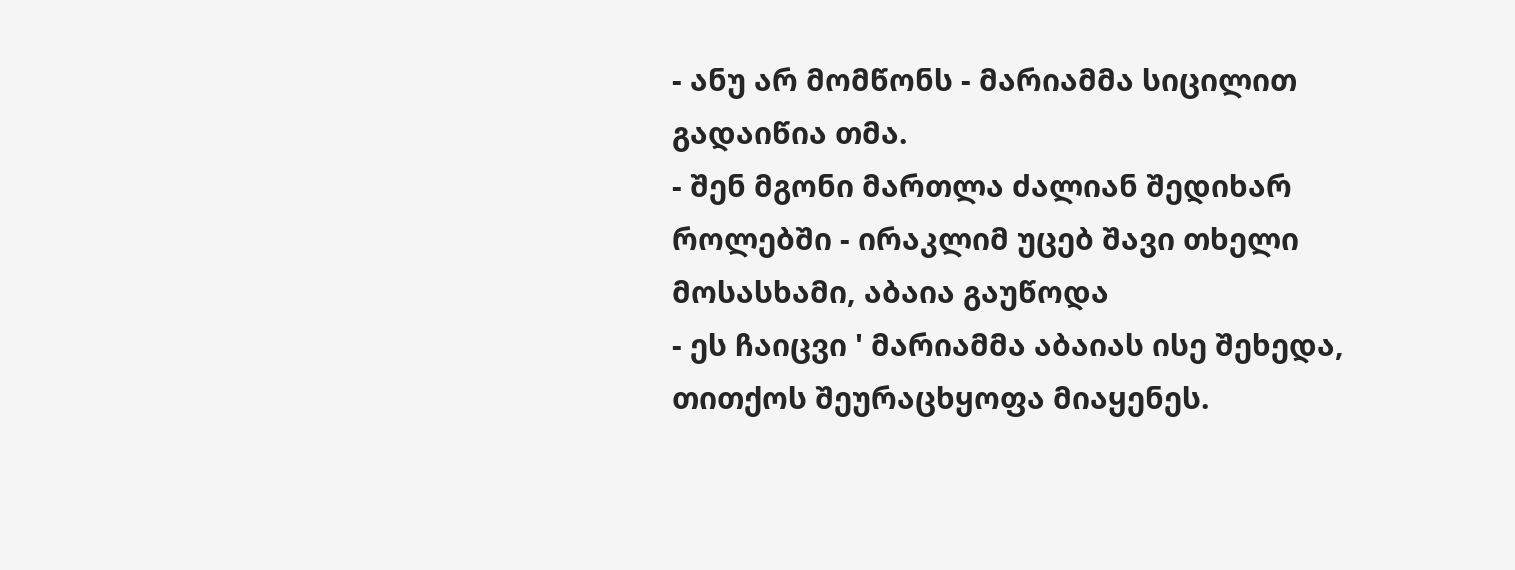- ანუ არ მომწონს - მარიამმა სიცილით გადაიწია თმა.
- შენ მგონი მართლა ძალიან შედიხარ როლებში - ირაკლიმ უცებ შავი თხელი მოსასხამი, აბაია გაუწოდა
- ეს ჩაიცვი ' მარიამმა აბაიას ისე შეხედა, თითქოს შეურაცხყოფა მიაყენეს.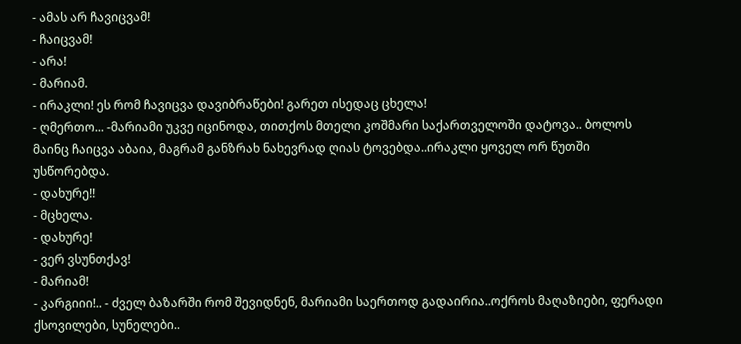- ამას არ ჩავიცვამ!
- ჩაიცვამ!
- არა!
- მარიამ.
- ირაკლი! ეს რომ ჩავიცვა დავიბრაწები! გარეთ ისედაც ცხელა!
- ღმერთო... -მარიამი უკვე იცინოდა, თითქოს მთელი კოშმარი საქართველოში დატოვა.. ბოლოს მაინც ჩაიცვა აბაია, მაგრამ განზრახ ნახევრად ღიას ტოვებდა..ირაკლი ყოველ ორ წუთში უსწორებდა.
- დახურე!!
- მცხელა.
- დახურე!
- ვერ ვსუნთქავ!
- მარიამ!
- კარგიიი!.. - ძველ ბაზარში რომ შევიდნენ, მარიამი საერთოდ გადაირია..ოქროს მაღაზიები, ფერადი ქსოვილები, სუნელები..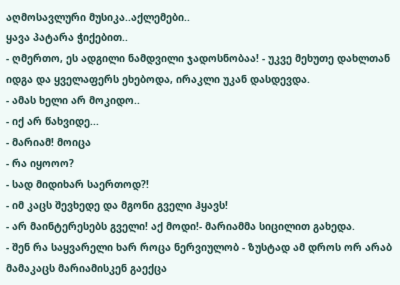აღმოსავლური მუსიკა..აქლემები..
ყავა პატარა ჭიქებით..
- ღმერთო, ეს ადგილი ნამდვილი ჯადოსნობაა! - უკვე მეხუთე დახლთან იდგა და ყველაფერს ეხებოდა, ირაკლი უკან დასდევდა.
- ამას ხელი არ მოკიდო..
- იქ არ წახვიდე...
- მარიამ! მოიცა
- რა იყოოო?
- სად მიდიხარ საერთოდ?!
- იმ კაცს შევხედე და მგონი გველი ჰყავს!
- არ მაინტერესებს გველი! აქ მოდი!- მარიამმა სიცილით გახედა.
- შენ რა საყვარელი ხარ როცა ნერვიულობ - ზუსტად ამ დროს ორ არაბ მამაკაცს მარიამისკენ გაექცა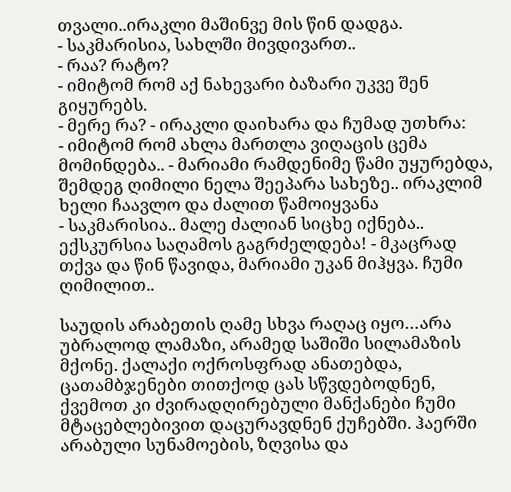თვალი..ირაკლი მაშინვე მის წინ დადგა.
- საკმარისია, სახლში მივდივართ..
- რაა? რატო?
- იმიტომ რომ აქ ნახევარი ბაზარი უკვე შენ გიყურებს.
- მერე რა? - ირაკლი დაიხარა და ჩუმად უთხრა:
- იმიტომ რომ ახლა მართლა ვიღაცის ცემა მომინდება.. - მარიამი რამდენიმე წამი უყურებდა, შემდეგ ღიმილი ნელა შეეპარა სახეზე.. ირაკლიმ ხელი ჩაავლო და ძალით წამოიყვანა
- საკმარისია.. მალე ძალიან სიცხე იქნება.. ექსკურსია საღამოს გაგრძელდება! - მკაცრად თქვა და წინ წავიდა, მარიამი უკან მიჰყვა. ჩუმი ღიმილით..

საუდის არაბეთის ღამე სხვა რაღაც იყო…არა უბრალოდ ლამაზი, არამედ საშიში სილამაზის მქონე. ქალაქი ოქროსფრად ანათებდა, ცათამბჯენები თითქოდ ცას სწვდებოდნენ, ქვემოთ კი ძვირადღირებული მანქანები ჩუმი მტაცებლებივით დაცურავდნენ ქუჩებში. ჰაერში არაბული სუნამოების, ზღვისა და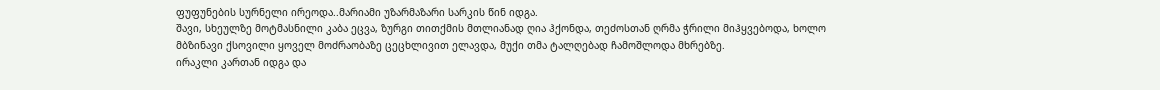ფუფუნების სურნელი ირეოდა..მარიამი უზარმაზარი სარკის წინ იდგა.
შავი, სხეულზე მოტმასნილი კაბა ეცვა, ზურგი თითქმის მთლიანად ღია ჰქონდა, თეძოსთან ღრმა ჭრილი მიჰყვებოდა, ხოლო მბზინავი ქსოვილი ყოველ მოძრაობაზე ცეცხლივით ელავდა, მუქი თმა ტალღებად ჩამოშლოდა მხრებზე.
ირაკლი კართან იდგა და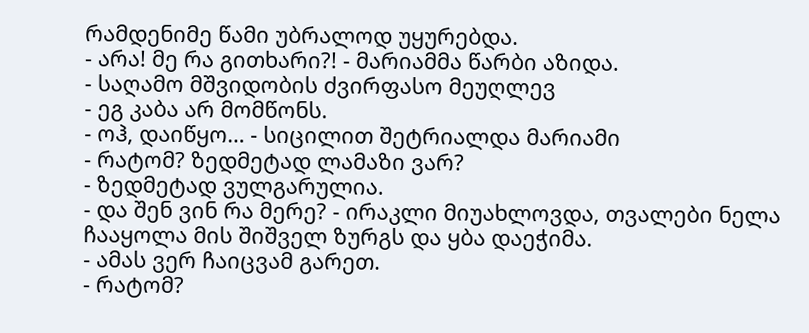რამდენიმე წამი უბრალოდ უყურებდა.
- არა! მე რა გითხარი?! - მარიამმა წარბი აზიდა.
- საღამო მშვიდობის ძვირფასო მეუღლევ
- ეგ კაბა არ მომწონს.
- ოჰ, დაიწყო… - სიცილით შეტრიალდა მარიამი
- რატომ? ზედმეტად ლამაზი ვარ?
- ზედმეტად ვულგარულია.
- და შენ ვინ რა მერე? - ირაკლი მიუახლოვდა, თვალები ნელა ჩააყოლა მის შიშველ ზურგს და ყბა დაეჭიმა.
- ამას ვერ ჩაიცვამ გარეთ.
- რატომ?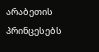არაბეთის პრინცესებს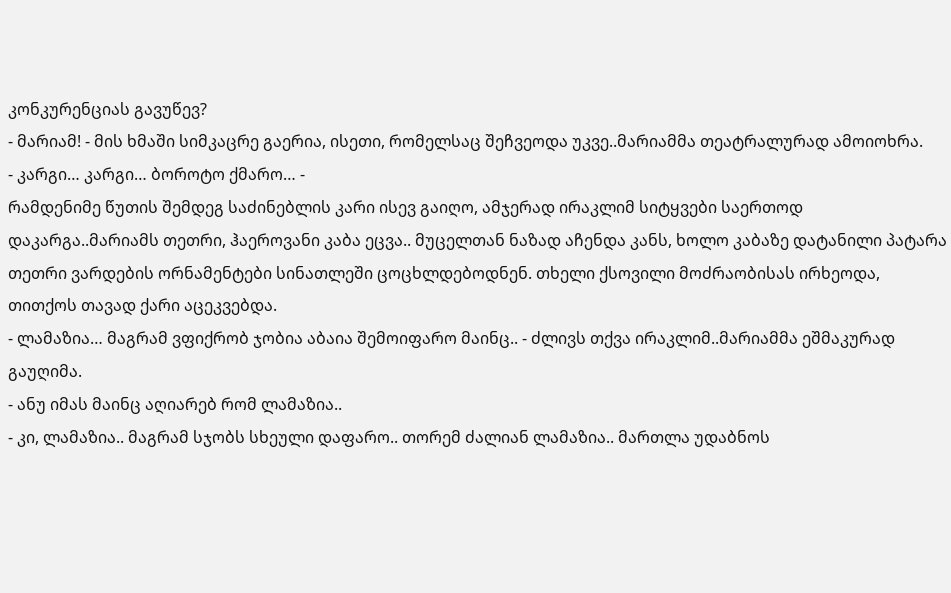კონკურენციას გავუწევ?
- მარიამ! - მის ხმაში სიმკაცრე გაერია, ისეთი, რომელსაც შეჩვეოდა უკვე..მარიამმა თეატრალურად ამოიოხრა.
- კარგი… კარგი… ბოროტო ქმარო… -
რამდენიმე წუთის შემდეგ საძინებლის კარი ისევ გაიღო, ამჯერად ირაკლიმ სიტყვები საერთოდ დაკარგა..მარიამს თეთრი, ჰაეროვანი კაბა ეცვა.. მუცელთან ნაზად აჩენდა კანს, ხოლო კაბაზე დატანილი პატარა თეთრი ვარდების ორნამენტები სინათლეში ცოცხლდებოდნენ. თხელი ქსოვილი მოძრაობისას ირხეოდა, თითქოს თავად ქარი აცეკვებდა.
- ლამაზია… მაგრამ ვფიქრობ ჯობია აბაია შემოიფარო მაინც.. - ძლივს თქვა ირაკლიმ..მარიამმა ეშმაკურად გაუღიმა.
- ანუ იმას მაინც აღიარებ რომ ლამაზია..
- კი, ლამაზია.. მაგრამ სჯობს სხეული დაფარო.. თორემ ძალიან ლამაზია.. მართლა უდაბნოს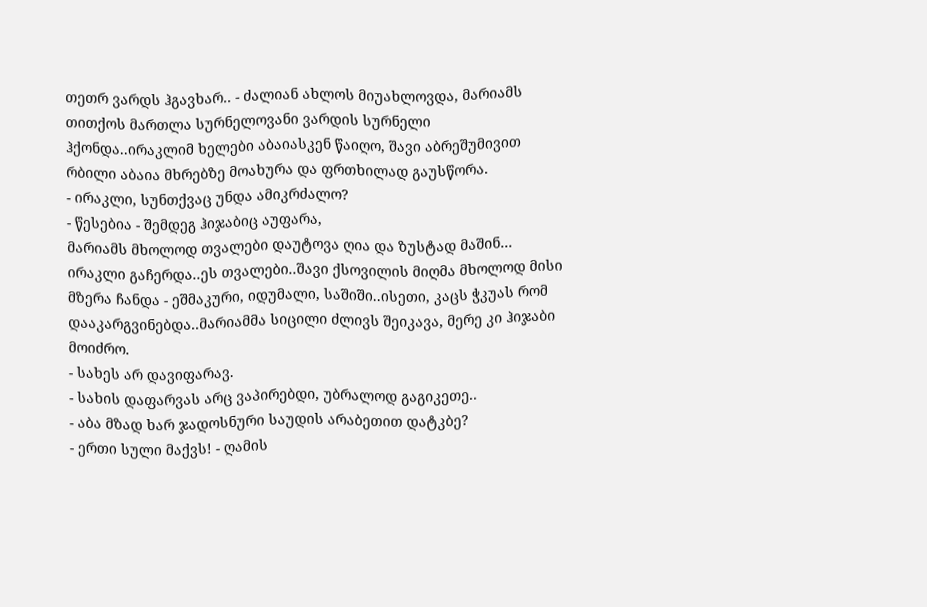თეთრ ვარდს ჰგავხარ.. - ძალიან ახლოს მიუახლოვდა, მარიამს თითქოს მართლა სურნელოვანი ვარდის სურნელი ჰქონდა..ირაკლიმ ხელები აბაიასკენ წაიღო, შავი აბრეშუმივით რბილი აბაია მხრებზე მოახურა და ფრთხილად გაუსწორა.
- ირაკლი, სუნთქვაც უნდა ამიკრძალო?
- წესებია - შემდეგ ჰიჯაბიც აუფარა,
მარიამს მხოლოდ თვალები დაუტოვა ღია და ზუსტად მაშინ… ირაკლი გაჩერდა..ეს თვალები..შავი ქსოვილის მიღმა მხოლოდ მისი მზერა ჩანდა - ეშმაკური, იდუმალი, საშიში..ისეთი, კაცს ჭკუას რომ დააკარგვინებდა..მარიამმა სიცილი ძლივს შეიკავა, მერე კი ჰიჯაბი მოიძრო.
- სახეს არ დავიფარავ.
- სახის დაფარვას არც ვაპირებდი, უბრალოდ გაგიკეთე..
- აბა მზად ხარ ჯადოსნური საუდის არაბეთით დატკბე?
- ერთი სული მაქვს! - ღამის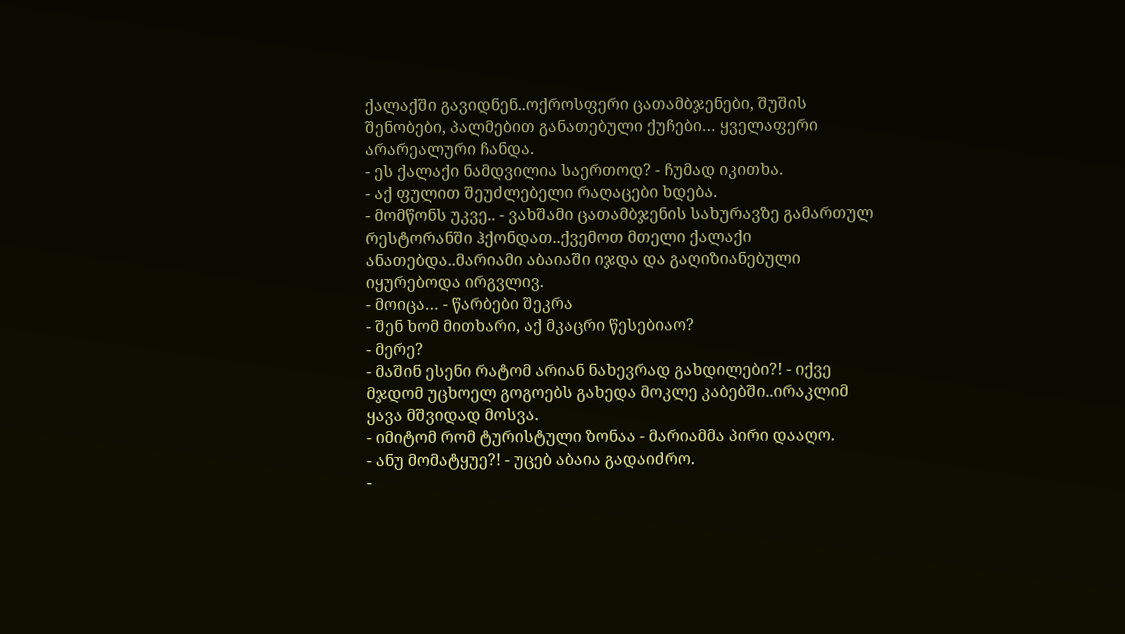ქალაქში გავიდნენ..ოქროსფერი ცათამბჯენები, შუშის შენობები, პალმებით განათებული ქუჩები… ყველაფერი არარეალური ჩანდა.
- ეს ქალაქი ნამდვილია საერთოდ? - ჩუმად იკითხა.
- აქ ფულით შეუძლებელი რაღაცები ხდება.
- მომწონს უკვე.. - ვახშამი ცათამბჯენის სახურავზე გამართულ რესტორანში ჰქონდათ..ქვემოთ მთელი ქალაქი ანათებდა..მარიამი აბაიაში იჯდა და გაღიზიანებული იყურებოდა ირგვლივ.
- მოიცა… - წარბები შეკრა
- შენ ხომ მითხარი, აქ მკაცრი წესებიაო?
- მერე?
- მაშინ ესენი რატომ არიან ნახევრად გახდილები?! - იქვე მჯდომ უცხოელ გოგოებს გახედა მოკლე კაბებში..ირაკლიმ ყავა მშვიდად მოსვა.
- იმიტომ რომ ტურისტული ზონაა - მარიამმა პირი დააღო.
- ანუ მომატყუე?! - უცებ აბაია გადაიძრო.
-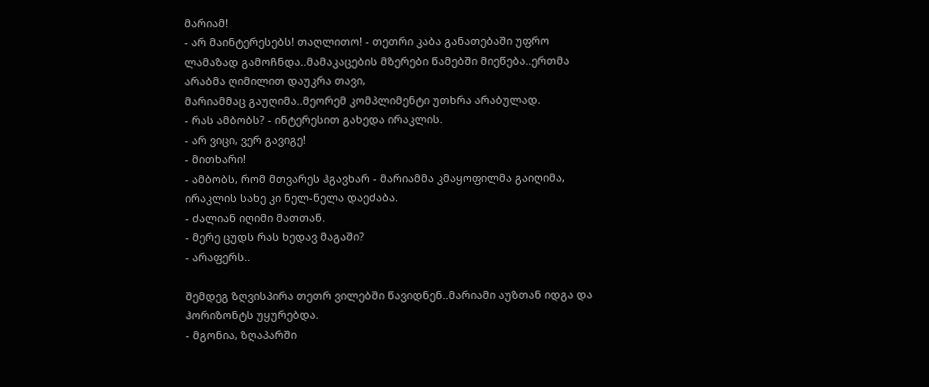მარიამ!
- არ მაინტერესებს! თაღლითო! - თეთრი კაბა განათებაში უფრო ლამაზად გამოჩნდა..მამაკაცების მზერები წამებში მიეწება..ერთმა არაბმა ღიმილით დაუკრა თავი,
მარიამმაც გაუღიმა..მეორემ კომპლიმენტი უთხრა არაბულად.
- რას ამბობს? - ინტერესით გახედა ირაკლის.
- არ ვიცი, ვერ გავიგე!
- მითხარი!
- ამბობს, რომ მთვარეს ჰგავხარ - მარიამმა კმაყოფილმა გაიღიმა,
ირაკლის სახე კი ნელ-ნელა დაეძაბა.
- ძალიან იღიმი მათთან.
- მერე ცუდს რას ხედავ მაგაში?
- არაფერს..

შემდეგ ზღვისპირა თეთრ ვილებში წავიდნენ..მარიამი აუზთან იდგა და ჰორიზონტს უყურებდა.
- მგონია, ზღაპარში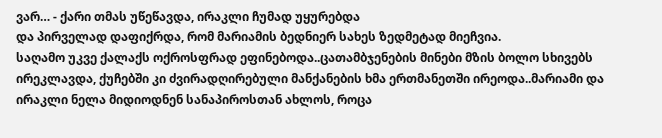ვარ… - ქარი თმას უწეწავდა, ირაკლი ჩუმად უყურებდა
და პირველად დაფიქრდა, რომ მარიამის ბედნიერ სახეს ზედმეტად მიეჩვია.
საღამო უკვე ქალაქს ოქროსფრად ეფინებოდა..ცათამბჯენების მინები მზის ბოლო სხივებს ირეკლავდა, ქუჩებში კი ძვირადღირებული მანქანების ხმა ერთმანეთში ირეოდა..მარიამი და ირაკლი ნელა მიდიოდნენ სანაპიროსთან ახლოს, როცა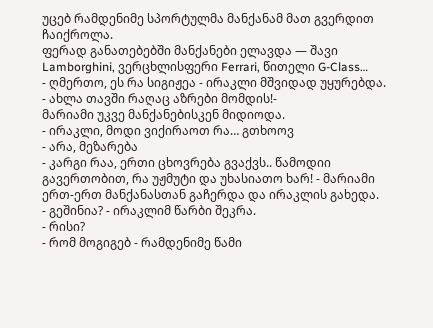უცებ რამდენიმე სპორტულმა მანქანამ მათ გვერდით ჩაიქროლა.
ფერად განათებებში მანქანები ელავდა — შავი Lamborghini, ვერცხლისფერი Ferrari, წითელი G-Class…
- ღმერთო, ეს რა სიგიჟეა - ირაკლი მშვიდად უყურებდა.
- ახლა თავში რაღაც აზრები მომდის!-
მარიამი უკვე მანქანებისკენ მიდიოდა.
- ირაკლი, მოდი ვიქირაოთ რა… გთხოოვ
- არა, მეზარება
- კარგი რაა, ერთი ცხოვრება გვაქვს.. წამოდიი გავერთობით, რა უჟმუტი და უხასიათო ხარ! - მარიამი ერთ-ერთ მანქანასთან გაჩერდა და ირაკლის გახედა.
- გეშინია? - ირაკლიმ წარბი შეკრა.
- რისი?
- რომ მოგიგებ - რამდენიმე წამი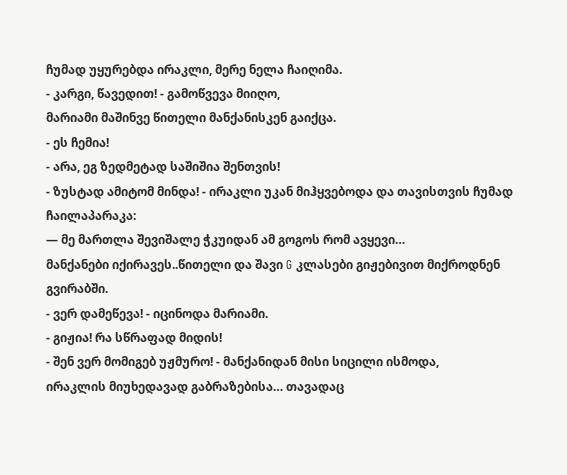ჩუმად უყურებდა ირაკლი, მერე ნელა ჩაიღიმა.
- კარგი, წავედით! - გამოწვევა მიიღო,
მარიამი მაშინვე წითელი მანქანისკენ გაიქცა.
- ეს ჩემია!
- არა, ეგ ზედმეტად საშიშია შენთვის!
- ზუსტად ამიტომ მინდა! - ირაკლი უკან მიჰყვებოდა და თავისთვის ჩუმად ჩაილაპარაკა:
— მე მართლა შევიშალე ჭკუიდან ამ გოგოს რომ ავყევი…
მანქანები იქირავეს..წითელი და შავი G კლასები გიჟებივით მიქროდნენ გვირაბში.
- ვერ დამეწევა! - იცინოდა მარიამი.
- გიჟია! რა სწრაფად მიდის!
- შენ ვერ მომიგებ უჟმურო! - მანქანიდან მისი სიცილი ისმოდა,
ირაკლის მიუხედავად გაბრაზებისა… თავადაც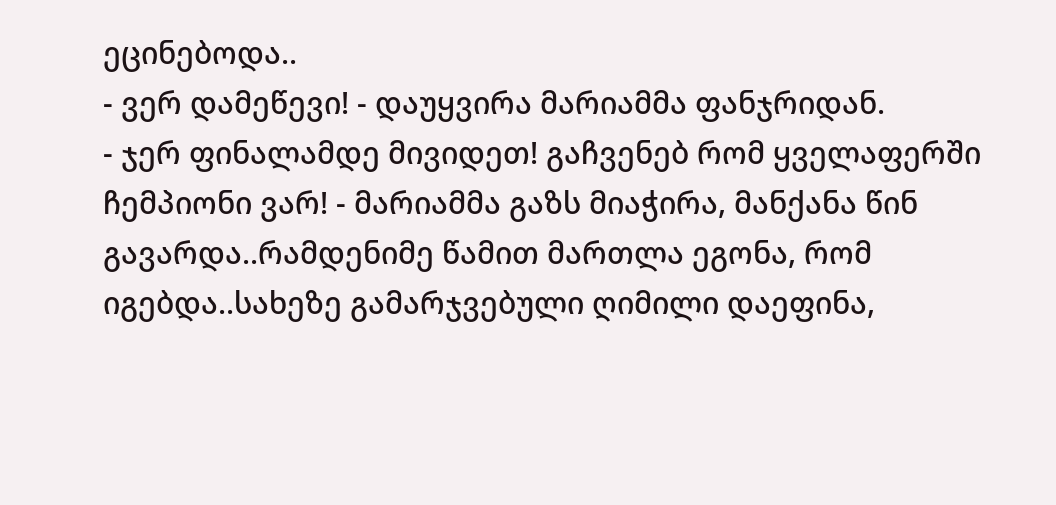ეცინებოდა..
- ვერ დამეწევი! - დაუყვირა მარიამმა ფანჯრიდან.
- ჯერ ფინალამდე მივიდეთ! გაჩვენებ რომ ყველაფერში ჩემპიონი ვარ! - მარიამმა გაზს მიაჭირა, მანქანა წინ გავარდა..რამდენიმე წამით მართლა ეგონა, რომ იგებდა..სახეზე გამარჯვებული ღიმილი დაეფინა,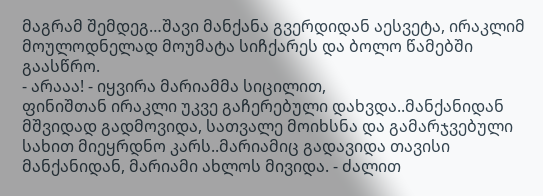მაგრამ შემდეგ…შავი მანქანა გვერდიდან აესვეტა, ირაკლიმ მოულოდნელად მოუმატა სიჩქარეს და ბოლო წამებში გაასწრო.
- არააა! - იყვირა მარიამმა სიცილით,
ფინიშთან ირაკლი უკვე გაჩერებული დახვდა..მანქანიდან მშვიდად გადმოვიდა, სათვალე მოიხსნა და გამარჯვებული სახით მიეყრდნო კარს..მარიამიც გადავიდა თავისი მანქანიდან, მარიამი ახლოს მივიდა. - ძალით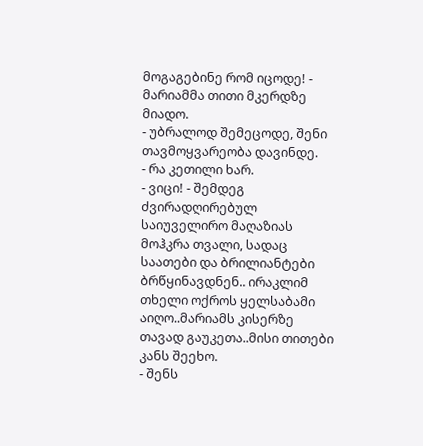მოგაგებინე რომ იცოდე! -
მარიამმა თითი მკერდზე მიადო.
- უბრალოდ შემეცოდე, შენი თავმოყვარეობა დავინდე.
- რა კეთილი ხარ.
- ვიცი! - შემდეგ ძვირადღირებულ საიუველირო მაღაზიას მოჰკრა თვალი, სადაც საათები და ბრილიანტები ბრწყინავდნენ.. ირაკლიმ თხელი ოქროს ყელსაბამი აიღო..მარიამს კისერზე თავად გაუკეთა..მისი თითები კანს შეეხო.
- შენს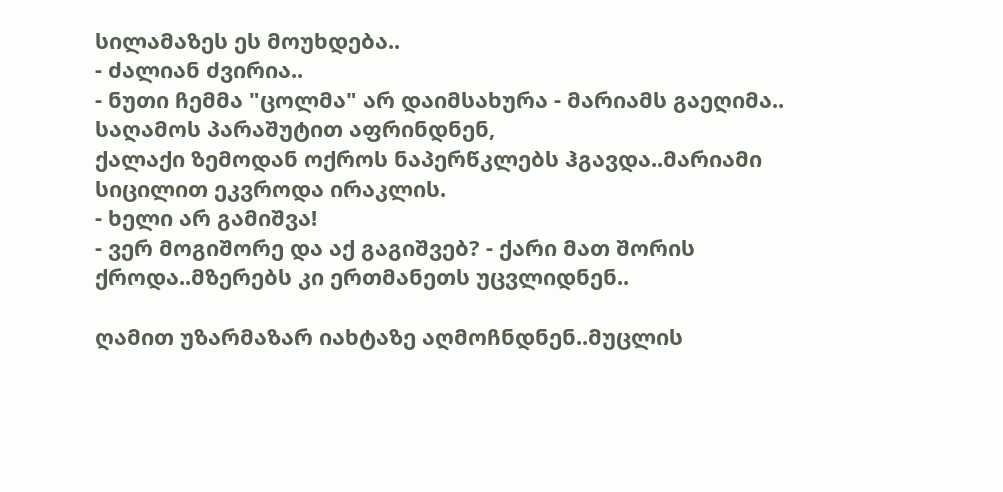სილამაზეს ეს მოუხდება..
- ძალიან ძვირია..
- ნუთი ჩემმა "ცოლმა" არ დაიმსახურა - მარიამს გაეღიმა..
საღამოს პარაშუტით აფრინდნენ,
ქალაქი ზემოდან ოქროს ნაპერწკლებს ჰგავდა..მარიამი სიცილით ეკვროდა ირაკლის.
- ხელი არ გამიშვა!
- ვერ მოგიშორე და აქ გაგიშვებ? - ქარი მათ შორის ქროდა..მზერებს კი ერთმანეთს უცვლიდნენ..

ღამით უზარმაზარ იახტაზე აღმოჩნდნენ..მუცლის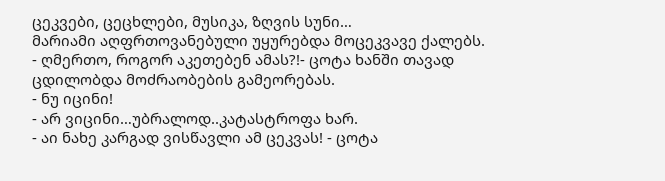ცეკვები, ცეცხლები, მუსიკა, ზღვის სუნი…
მარიამი აღფრთოვანებული უყურებდა მოცეკვავე ქალებს.
- ღმერთო, როგორ აკეთებენ ამას?!- ცოტა ხანში თავად ცდილობდა მოძრაობების გამეორებას.
- ნუ იცინი!
- არ ვიცინი…უბრალოდ..კატასტროფა ხარ.
- აი ნახე კარგად ვისწავლი ამ ცეკვას! - ცოტა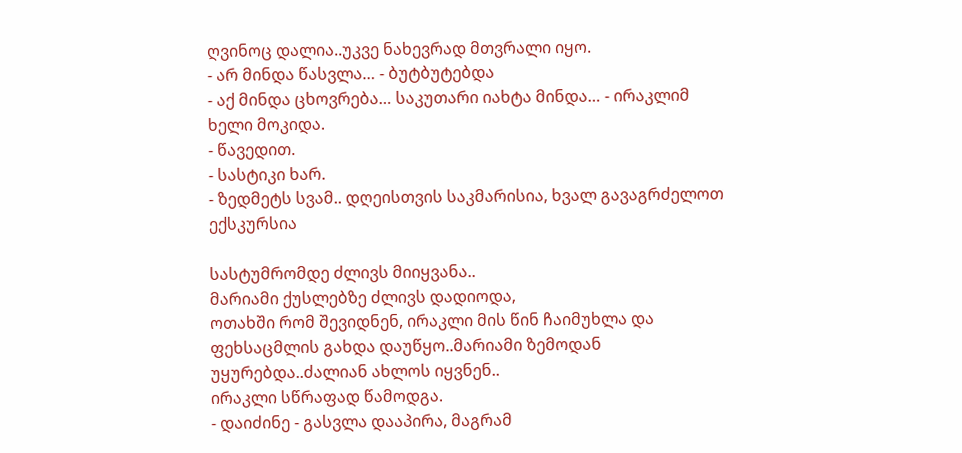ღვინოც დალია..უკვე ნახევრად მთვრალი იყო.
- არ მინდა წასვლა… - ბუტბუტებდა
- აქ მინდა ცხოვრება… საკუთარი იახტა მინდა… - ირაკლიმ ხელი მოკიდა.
- წავედით.
- სასტიკი ხარ.
- ზედმეტს სვამ.. დღეისთვის საკმარისია, ხვალ გავაგრძელოთ ექსკურსია

სასტუმრომდე ძლივს მიიყვანა..
მარიამი ქუსლებზე ძლივს დადიოდა,
ოთახში რომ შევიდნენ, ირაკლი მის წინ ჩაიმუხლა და ფეხსაცმლის გახდა დაუწყო..მარიამი ზემოდან უყურებდა..ძალიან ახლოს იყვნენ..
ირაკლი სწრაფად წამოდგა.
- დაიძინე - გასვლა დააპირა, მაგრამ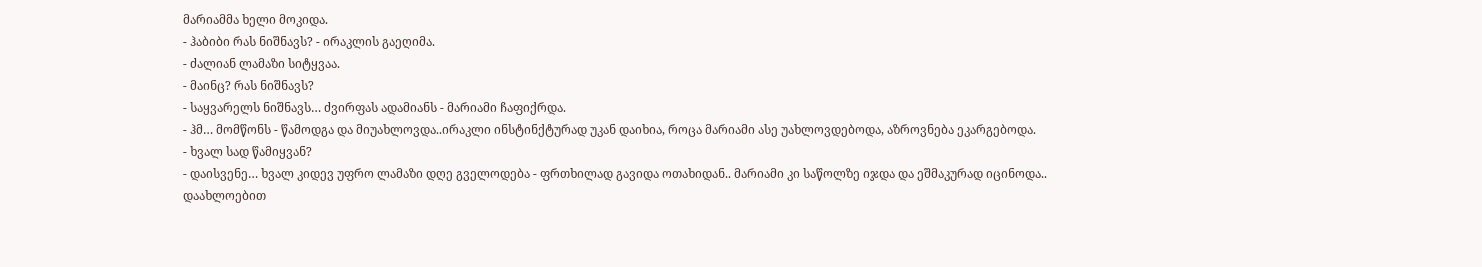მარიამმა ხელი მოკიდა.
- ჰაბიბი რას ნიშნავს? - ირაკლის გაეღიმა.
- ძალიან ლამაზი სიტყვაა.
- მაინც? რას ნიშნავს?
- საყვარელს ნიშნავს… ძვირფას ადამიანს - მარიამი ჩაფიქრდა.
- ჰმ… მომწონს - წამოდგა და მიუახლოვდა..ირაკლი ინსტინქტურად უკან დაიხია, როცა მარიამი ასე უახლოვდებოდა, აზროვნება ეკარგებოდა.
- ხვალ სად წამიყვან?
- დაისვენე… ხვალ კიდევ უფრო ლამაზი დღე გველოდება - ფრთხილად გავიდა ოთახიდან.. მარიამი კი საწოლზე იჯდა და ეშმაკურად იცინოდა..
დაახლოებით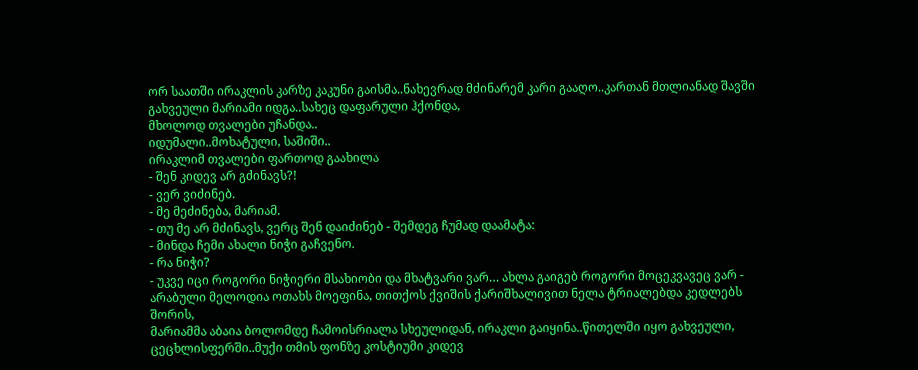ორ საათში ირაკლის კარზე კაკუნი გაისმა..ნახევრად მძინარემ კარი გააღო..კართან მთლიანად შავში გახვეული მარიამი იდგა..სახეც დაფარული ჰქონდა,
მხოლოდ თვალები უჩანდა..
იდუმალი..მოხატული, საშიში..
ირაკლიმ თვალები ფართოდ გაახილა
- შენ კიდევ არ გძინავს?!
- ვერ ვიძინებ.
- მე მეძინება, მარიამ.
- თუ მე არ მძინავს, ვერც შენ დაიძინებ - შემდეგ ჩუმად დაამატა:
- მინდა ჩემი ახალი ნიჭი გაჩვენო.
- რა ნიჭი?
- უკვე იცი როგორი ნიჭიერი მსახიობი და მხატვარი ვარ… ახლა გაიგებ როგორი მოცეკვავეც ვარ -
არაბული მელოდია ოთახს მოეფინა, თითქოს ქვიშის ქარიშხალივით ნელა ტრიალებდა კედლებს შორის,
მარიამმა აბაია ბოლომდე ჩამოისრიალა სხეულიდან, ირაკლი გაიყინა..წითელში იყო გახვეული,
ცეცხლისფერში..მუქი თმის ფონზე კოსტიუმი კიდევ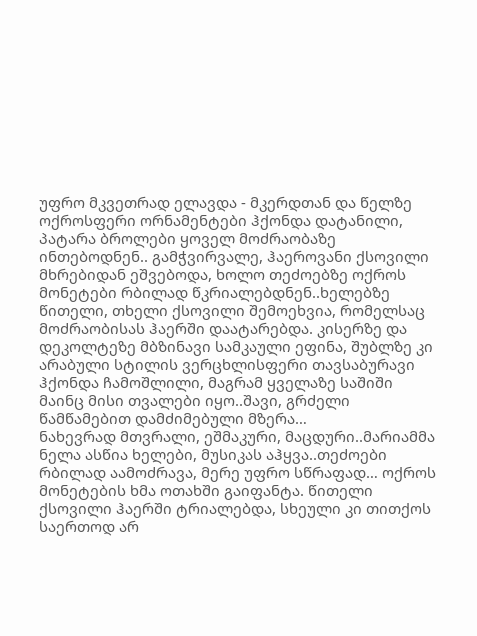უფრო მკვეთრად ელავდა - მკერდთან და წელზე ოქროსფერი ორნამენტები ჰქონდა დატანილი, პატარა ბროლები ყოველ მოძრაობაზე ინთებოდნენ.. გამჭვირვალე, ჰაეროვანი ქსოვილი მხრებიდან ეშვებოდა, ხოლო თეძოებზე ოქროს მონეტები რბილად წკრიალებდნენ..ხელებზე წითელი, თხელი ქსოვილი შემოეხვია, რომელსაც მოძრაობისას ჰაერში დაატარებდა. კისერზე და დეკოლტეზე მბზინავი სამკაული ეფინა, შუბლზე კი არაბული სტილის ვერცხლისფერი თავსაბურავი ჰქონდა ჩამოშლილი, მაგრამ ყველაზე საშიში მაინც მისი თვალები იყო..შავი, გრძელი წამწამებით დამძიმებული მზერა…
ნახევრად მთვრალი, ეშმაკური, მაცდური..მარიამმა ნელა ასწია ხელები, მუსიკას აჰყვა..თეძოები რბილად აამოძრავა, მერე უფრო სწრაფად… ოქროს მონეტების ხმა ოთახში გაიფანტა. წითელი ქსოვილი ჰაერში ტრიალებდა, სხეული კი თითქოს საერთოდ არ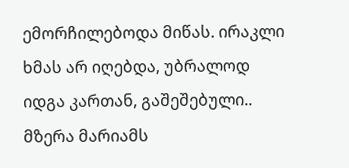ემორჩილებოდა მიწას. ირაკლი ხმას არ იღებდა, უბრალოდ იდგა კართან, გაშეშებული.. მზერა მარიამს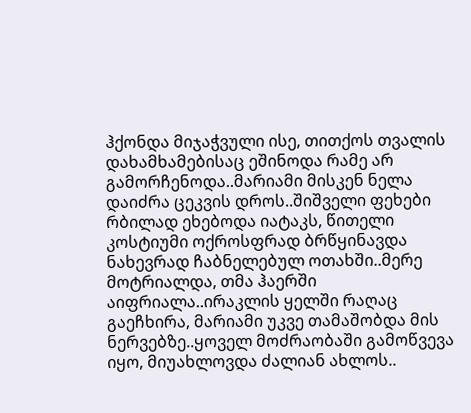ჰქონდა მიჯაჭვული ისე, თითქოს თვალის დახამხამებისაც ეშინოდა რამე არ გამორჩენოდა..მარიამი მისკენ ნელა დაიძრა ცეკვის დროს..შიშველი ფეხები რბილად ეხებოდა იატაკს, წითელი კოსტიუმი ოქროსფრად ბრწყინავდა ნახევრად ჩაბნელებულ ოთახში..მერე მოტრიალდა, თმა ჰაერში აიფრიალა..ირაკლის ყელში რაღაც გაეჩხირა, მარიამი უკვე თამაშობდა მის ნერვებზე..ყოველ მოძრაობაში გამოწვევა იყო, მიუახლოვდა ძალიან ახლოს..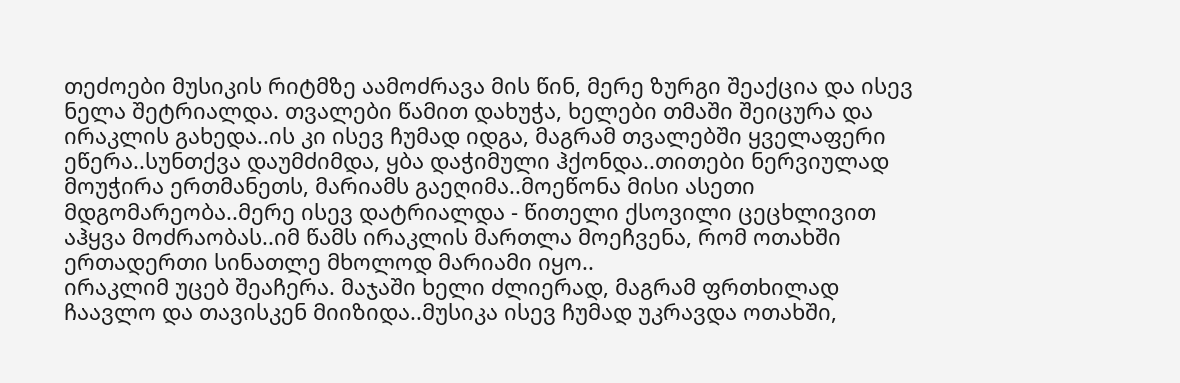თეძოები მუსიკის რიტმზე აამოძრავა მის წინ, მერე ზურგი შეაქცია და ისევ ნელა შეტრიალდა. თვალები წამით დახუჭა, ხელები თმაში შეიცურა და ირაკლის გახედა..ის კი ისევ ჩუმად იდგა, მაგრამ თვალებში ყველაფერი ეწერა..სუნთქვა დაუმძიმდა, ყბა დაჭიმული ჰქონდა..თითები ნერვიულად მოუჭირა ერთმანეთს, მარიამს გაეღიმა..მოეწონა მისი ასეთი მდგომარეობა..მერე ისევ დატრიალდა - წითელი ქსოვილი ცეცხლივით აჰყვა მოძრაობას..იმ წამს ირაკლის მართლა მოეჩვენა, რომ ოთახში ერთადერთი სინათლე მხოლოდ მარიამი იყო..
ირაკლიმ უცებ შეაჩერა. მაჯაში ხელი ძლიერად, მაგრამ ფრთხილად ჩაავლო და თავისკენ მიიზიდა..მუსიკა ისევ ჩუმად უკრავდა ოთახში,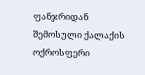ფანჯრიდან შემოსული ქალაქის ოქროსფერი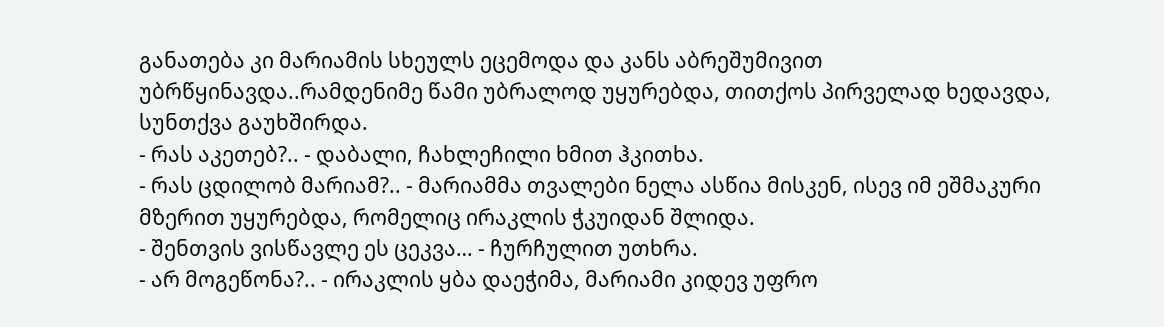განათება კი მარიამის სხეულს ეცემოდა და კანს აბრეშუმივით უბრწყინავდა..რამდენიმე წამი უბრალოდ უყურებდა, თითქოს პირველად ხედავდა, სუნთქვა გაუხშირდა.
- რას აკეთებ?.. - დაბალი, ჩახლეჩილი ხმით ჰკითხა.
- რას ცდილობ მარიამ?.. - მარიამმა თვალები ნელა ასწია მისკენ, ისევ იმ ეშმაკური მზერით უყურებდა, რომელიც ირაკლის ჭკუიდან შლიდა.
- შენთვის ვისწავლე ეს ცეკვა… - ჩურჩულით უთხრა.
- არ მოგეწონა?.. - ირაკლის ყბა დაეჭიმა, მარიამი კიდევ უფრო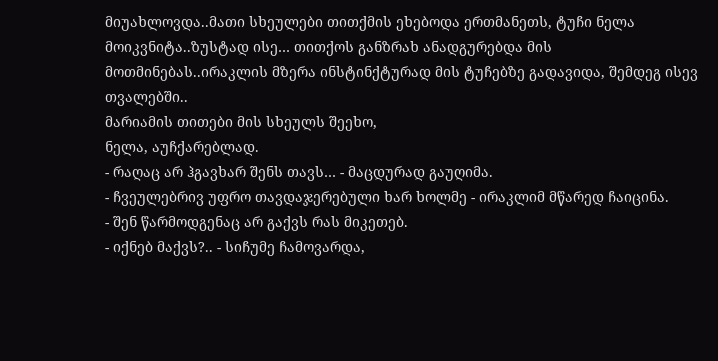მიუახლოვდა..მათი სხეულები თითქმის ეხებოდა ერთმანეთს, ტუჩი ნელა მოიკვნიტა..ზუსტად ისე… თითქოს განზრახ ანადგურებდა მის მოთმინებას..ირაკლის მზერა ინსტინქტურად მის ტუჩებზე გადავიდა, შემდეგ ისევ თვალებში..
მარიამის თითები მის სხეულს შეეხო,
ნელა, აუჩქარებლად.
- რაღაც არ ჰგავხარ შენს თავს… - მაცდურად გაუღიმა.
- ჩვეულებრივ უფრო თავდაჯერებული ხარ ხოლმე - ირაკლიმ მწარედ ჩაიცინა.
- შენ წარმოდგენაც არ გაქვს რას მიკეთებ.
- იქნებ მაქვს?.. - სიჩუმე ჩამოვარდა,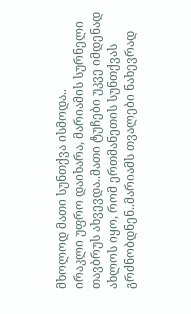მხოლოდ მათი სუნთქვა ისმოდა..
ირაკლი უფრო დაიხარა, მარიამის სურნელი თავბრუს ახვევდა..მათი ტუჩები უკვე იმდენად ახლოს იყო, რომ ერთმანეთის სუნთქვას გრძნობდნენ..მარიამს თვალები ნახევრად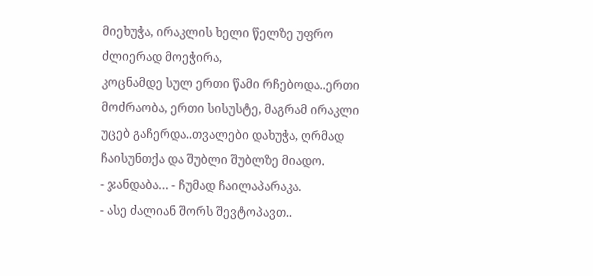მიეხუჭა, ირაკლის ხელი წელზე უფრო ძლიერად მოეჭირა,
კოცნამდე სულ ერთი წამი რჩებოდა..ერთი მოძრაობა, ერთი სისუსტე, მაგრამ ირაკლი უცებ გაჩერდა..თვალები დახუჭა, ღრმად ჩაისუნთქა და შუბლი შუბლზე მიადო.
- ჯანდაბა… - ჩუმად ჩაილაპარაკა.
- ასე ძალიან შორს შევტოპავთ..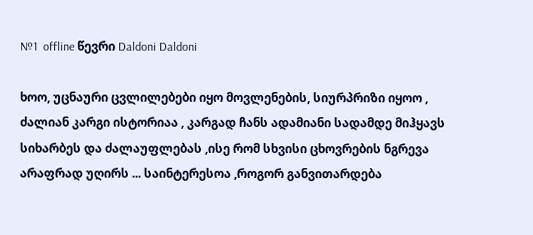№1  offline წევრი Daldoni Daldoni

ხოო, უცნაური ცვლილებები იყო მოვლენების, სიურპრიზი იყოო , ძალიან კარგი ისტორიაა , კარგად ჩანს ადამიანი სადამდე მიჰყავს სიხარბეს და ძალაუფლებას ,ისე რომ სხვისი ცხოვრების ნგრევა არაფრად უღირს ... საინტერესოა ,როგორ განვითარდება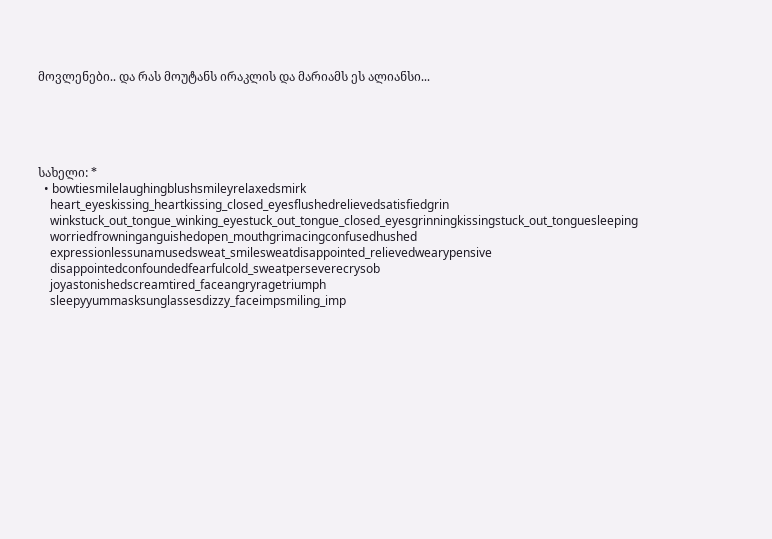მოვლენები.. და რას მოუტანს ირაკლის და მარიამს ეს ალიანსი...





სახელი: *
  • bowtiesmilelaughingblushsmileyrelaxedsmirk
    heart_eyeskissing_heartkissing_closed_eyesflushedrelievedsatisfiedgrin
    winkstuck_out_tongue_winking_eyestuck_out_tongue_closed_eyesgrinningkissingstuck_out_tonguesleeping
    worriedfrowninganguishedopen_mouthgrimacingconfusedhushed
    expressionlessunamusedsweat_smilesweatdisappointed_relievedwearypensive
    disappointedconfoundedfearfulcold_sweatperseverecrysob
    joyastonishedscreamtired_faceangryragetriumph
    sleepyyummasksunglassesdizzy_faceimpsmiling_imp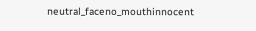neutral_faceno_mouthinnocent